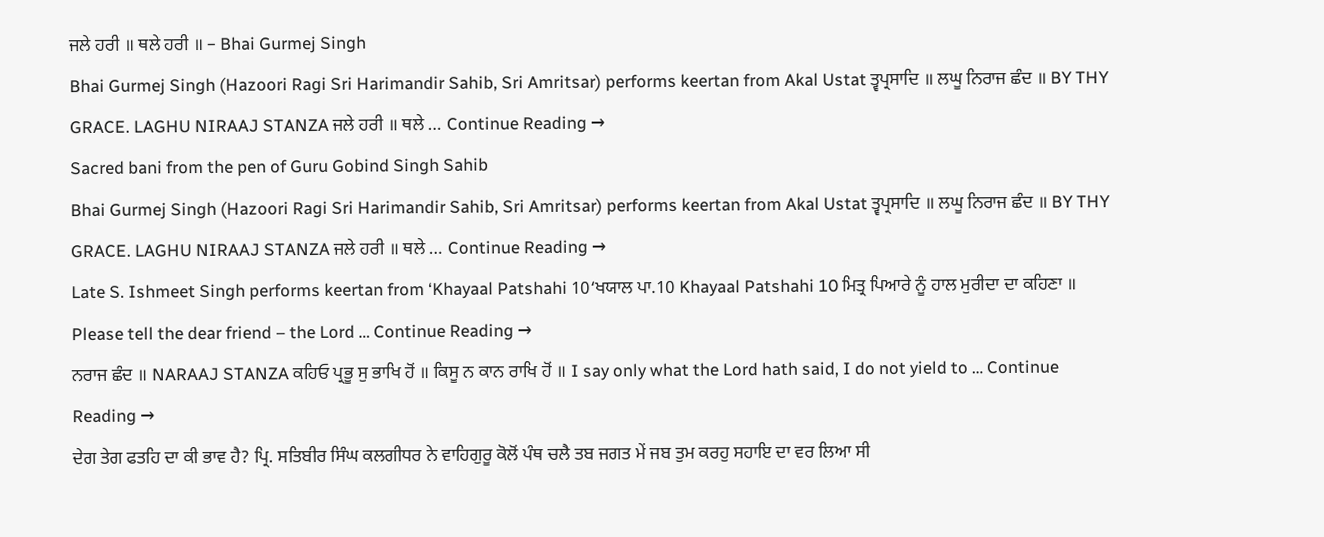ਜਲੇ ਹਰੀ ॥ ਥਲੇ ਹਰੀ ॥ – Bhai Gurmej Singh
Bhai Gurmej Singh (Hazoori Ragi Sri Harimandir Sahib, Sri Amritsar) performs keertan from Akal Ustat ਤ੍ਵਪ੍ਰਸਾਦਿ ॥ ਲਘੂ ਨਿਰਾਜ ਛੰਦ ॥ BY THY GRACE. LAGHU NIRAAJ STANZA ਜਲੇ ਹਰੀ ॥ ਥਲੇ … Continue Reading →
Sacred bani from the pen of Guru Gobind Singh Sahib
Bhai Gurmej Singh (Hazoori Ragi Sri Harimandir Sahib, Sri Amritsar) performs keertan from Akal Ustat ਤ੍ਵਪ੍ਰਸਾਦਿ ॥ ਲਘੂ ਨਿਰਾਜ ਛੰਦ ॥ BY THY GRACE. LAGHU NIRAAJ STANZA ਜਲੇ ਹਰੀ ॥ ਥਲੇ … Continue Reading →
Late S. Ishmeet Singh performs keertan from ‘Khayaal Patshahi 10‘ਖਯਾਲ ਪਾ.10 Khayaal Patshahi 10 ਮਿਤ੍ਰ ਪਿਆਰੇ ਨੂੰ ਹਾਲ ਮੁਰੀਦਾ ਦਾ ਕਹਿਣਾ ॥ Please tell the dear friend – the Lord … Continue Reading →
ਨਰਾਜ ਛੰਦ ॥ NARAAJ STANZA ਕਹਿਓ ਪ੍ਰਭੂ ਸੁ ਭਾਖਿ ਹੋਂ ॥ ਕਿਸੂ ਨ ਕਾਨ ਰਾਖਿ ਹੋਂ ॥ I say only what the Lord hath said, I do not yield to … Continue Reading →
ਦੇਗ ਤੇਗ ਫਤਹਿ ਦਾ ਕੀ ਭਾਵ ਹੈ? ਪ੍ਰਿ. ਸਤਿਬੀਰ ਸਿੰਘ ਕਲਗੀਧਰ ਨੇ ਵਾਹਿਗੁਰੂ ਕੋਲੋਂ ਪੰਥ ਚਲੈ ਤਬ ਜਗਤ ਮੇਂ ਜਬ ਤੁਮ ਕਰਹੁ ਸਹਾਇ ਦਾ ਵਰ ਲਿਆ ਸੀ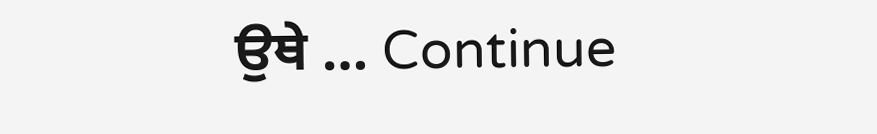ਉਥੇ … Continue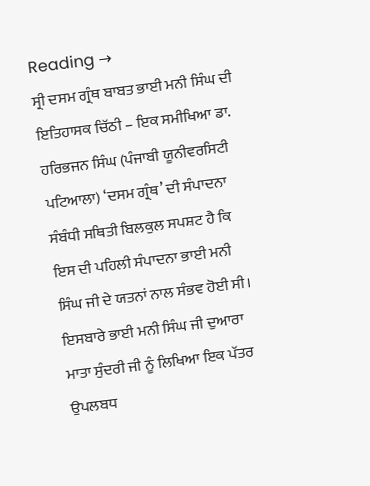Reading →
ਸ੍ਰੀ ਦਸਮ ਗ੍ਰੰਥ ਬਾਬਤ ਭਾਈ ਮਨੀ ਸਿੰਘ ਦੀ ਇਤਿਹਾਸਕ ਚਿੱਠੀ – ਇਕ ਸਮੀਖਿਆ ਡਾ. ਹਰਿਭਜਨ ਸਿੰਘ (ਪੰਜਾਬੀ ਯੂਨੀਵਰਸਿਟੀ ਪਟਿਆਲਾ) ‘ਦਸਮ ਗ੍ਰੰਥ’ ਦੀ ਸੰਪਾਦਨਾ ਸੰਬੰਧੀ ਸਥਿਤੀ ਬਿਲਕੁਲ ਸਪਸ਼ਟ ਹੈ ਕਿ ਇਸ ਦੀ ਪਹਿਲੀ ਸੰਪਾਦਨਾ ਭਾਈ ਮਨੀ ਸਿੰਘ ਜੀ ਦੇ ਯਤਨਾਂ ਨਾਲ ਸੰਭਵ ਹੋਈ ਸੀ। ਇਸਬਾਰੇ ਭਾਈ ਮਨੀ ਸਿੰਘ ਜੀ ਦੁਆਰਾ ਮਾਤਾ ਸੁੰਦਰੀ ਜੀ ਨੂੰ ਲਿਖਿਆ ਇਕ ਪੱਤਰ ਉਪਲਬਧ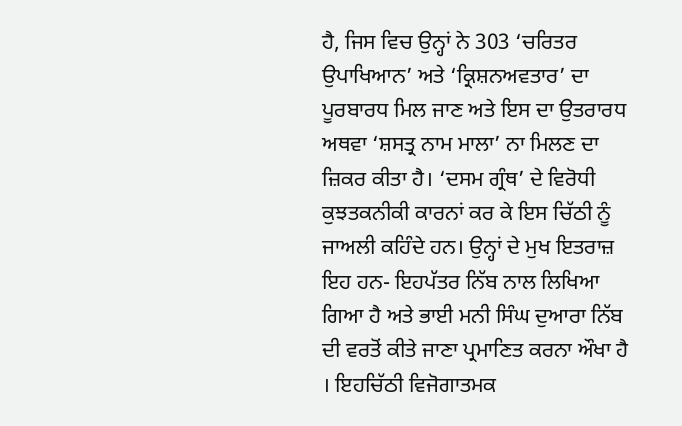ਹੈ, ਜਿਸ ਵਿਚ ਉਨ੍ਹਾਂ ਨੇ 303 ‘ਚਰਿਤਰ ਉਪਾਖਿਆਨ’ ਅਤੇ ‘ਕ੍ਰਿਸ਼ਨਅਵਤਾਰ’ ਦਾ ਪੂਰਬਾਰਧ ਮਿਲ ਜਾਣ ਅਤੇ ਇਸ ਦਾ ਉਤਰਾਰਧ ਅਥਵਾ ‘ਸ਼ਸਤ੍ਰ ਨਾਮ ਮਾਲਾ’ ਨਾ ਮਿਲਣ ਦਾ ਜ਼ਿਕਰ ਕੀਤਾ ਹੈ। ‘ਦਸਮ ਗ੍ਰੰਥ’ ਦੇ ਵਿਰੋਧੀ ਕੁਝਤਕਨੀਕੀ ਕਾਰਨਾਂ ਕਰ ਕੇ ਇਸ ਚਿੱਠੀ ਨੂੰ ਜਾਅਲੀ ਕਹਿੰਦੇ ਹਨ। ਉਨ੍ਹਾਂ ਦੇ ਮੁਖ ਇਤਰਾਜ਼ ਇਹ ਹਨ- ਇਹਪੱਤਰ ਨਿੱਬ ਨਾਲ ਲਿਖਿਆ ਗਿਆ ਹੈ ਅਤੇ ਭਾਈ ਮਨੀ ਸਿੰਘ ਦੁਆਰਾ ਨਿੱਬ ਦੀ ਵਰਤੋਂ ਕੀਤੇ ਜਾਣਾ ਪ੍ਰਮਾਣਿਤ ਕਰਨਾ ਔਖਾ ਹੈ । ਇਹਚਿੱਠੀ ਵਿਜੋਗਾਤਮਕ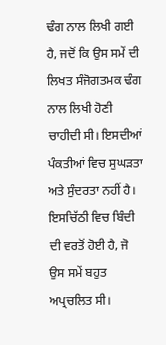ਢੰਗ ਨਾਲ ਲਿਖੀ ਗਈ ਹੈ, ਜਦੋਂ ਕਿ ਉਸ ਸਮੇਂ ਦੀ ਲਿਖਤ ਸੰਜੋਗਤਮਕ ਢੰਗ ਨਾਲ ਲਿਖੀ ਹੋਣੀ ਚਾਹੀਦੀ ਸੀ। ਇਸਦੀਆਂ ਪੰਕਤੀਆਂ ਵਿਚ ਸੁਘੜਤਾ ਅਤੇ ਸੁੰਦਰਤਾ ਨਹੀਂ ਹੈ। ਇਸਚਿੱਠੀ ਵਿਚ ਬਿੰਦੀ ਦੀ ਵਰਤੋਂ ਹੋਈ ਹੈ, ਜੋ ਉਸ ਸਮੇਂ ਬਹੁਤ ਅਪ੍ਰਚਲਿਤ ਸੀ।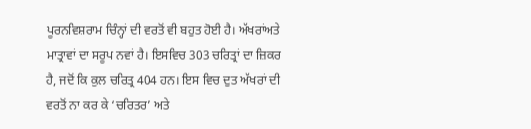ਪੂਰਨਵਿਸ਼ਰਾਮ ਚਿੰਨ੍ਹਾਂ ਦੀ ਵਰਤੋਂ ਵੀ ਬਹੁਤ ਹੋਈ ਹੈ। ਅੱਖਰਾਂਅਤੇ ਮਾਤ੍ਰਾਵਾਂ ਦਾ ਸਰੂਪ ਨਵਾਂ ਹੈ। ਇਸਵਿਚ 303 ਚਰਿਤ੍ਰਾਂ ਦਾ ਜ਼ਿਕਰ ਹੈ, ਜਦੋਂ ਕਿ ਕੁਲ ਚਰਿਤ੍ਰ 404 ਹਨ। ਇਸ ਵਿਚ ਦੁਤ ਅੱਖਰਾਂ ਦੀ ਵਰਤੋਂ ਨਾ ਕਰ ਕੇ ‘ਚਰਿਤਰ’ ਅਤੇ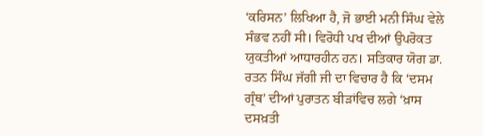‘ਕਰਿਸਨ’ ਲਿਖਿਆ ਹੈ, ਜੋ ਭਾਈ ਮਨੀ ਸਿੰਘ ਵੇਲੇ ਸੰਭਵ ਨਹੀਂ ਸੀ। ਵਿਰੋਧੀ ਪਖ ਦੀਆਂ ਉਪਰੋਕਤ ਯੁਕਤੀਆਂ ਆਧਾਰਹੀਨ ਹਨ। ਸਤਿਕਾਰ ਯੋਗ ਡਾ. ਰਤਨ ਸਿੰਘ ਜੱਗੀ ਜੀ ਦਾ ਵਿਚਾਰ ਹੈ ਕਿ ‘ਦਸਮ ਗ੍ਰੰਥ’ ਦੀਆਂ ਪੁਰਾਤਨ ਬੀੜਾਂਵਿਚ ਲਗੇ ‘ਖ਼ਾਸ ਦਸਖ਼ਤੀ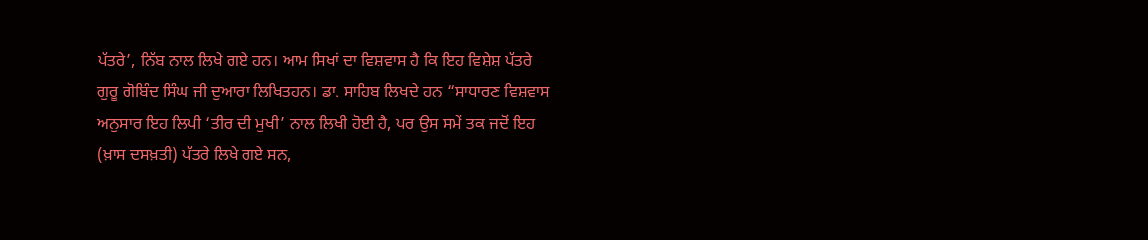ਪੱਤਰੇ’, ਨਿੱਬ ਨਾਲ ਲਿਖੇ ਗਏ ਹਨ। ਆਮ ਸਿਖਾਂ ਦਾ ਵਿਸ਼ਵਾਸ ਹੈ ਕਿ ਇਹ ਵਿਸ਼ੇਸ਼ ਪੱਤਰੇ ਗੁਰੂ ਗੋਬਿੰਦ ਸਿੰਘ ਜੀ ਦੁਆਰਾ ਲਿਖਿਤਹਨ। ਡਾ. ਸਾਹਿਬ ਲਿਖਦੇ ਹਨ “ਸਾਧਾਰਣ ਵਿਸ਼ਵਾਸ ਅਨੁਸਾਰ ਇਹ ਲਿਪੀ ‘ਤੀਰ ਦੀ ਮੁਖੀ’ ਨਾਲ ਲਿਖੀ ਹੋਈ ਹੈ, ਪਰ ਉਸ ਸਮੇਂ ਤਕ ਜਦੋਂ ਇਹ (ਖ਼ਾਸ ਦਸਖ਼ਤੀ) ਪੱਤਰੇ ਲਿਖੇ ਗਏ ਸਨ,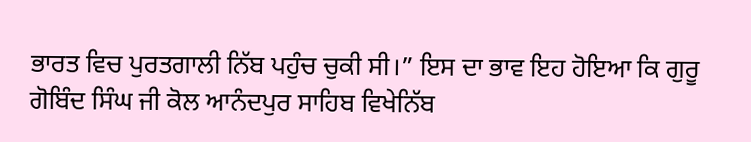ਭਾਰਤ ਵਿਚ ਪੁਰਤਗਾਲੀ ਨਿੱਬ ਪਹੁੰਚ ਚੁਕੀ ਸੀ।” ਇਸ ਦਾ ਭਾਵ ਇਹ ਹੋਇਆ ਕਿ ਗੁਰੂ ਗੋਬਿੰਦ ਸਿੰਘ ਜੀ ਕੋਲ ਆਨੰਦਪੁਰ ਸਾਹਿਬ ਵਿਖੇਨਿੱਬ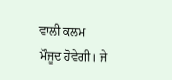ਵਾਲੀ ਕਲਮ ਮੌਜੂਦ ਹੋਵੇਗੀ। ਜੇ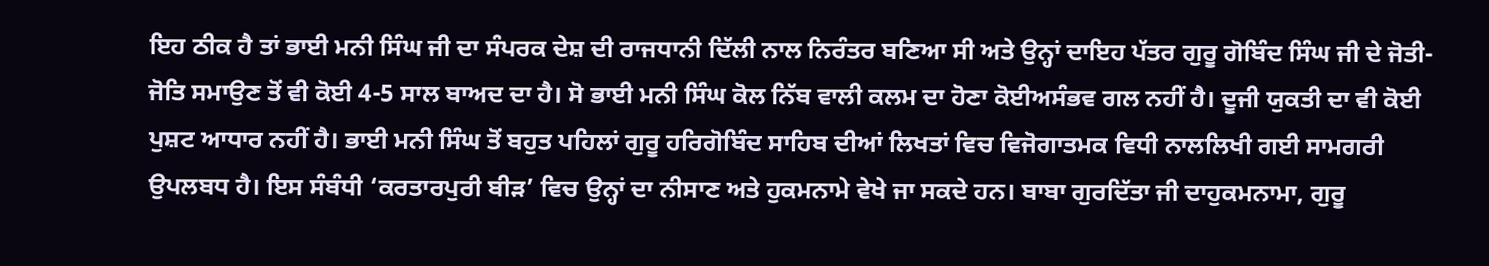ਇਹ ਠੀਕ ਹੈ ਤਾਂ ਭਾਈ ਮਨੀ ਸਿੰਘ ਜੀ ਦਾ ਸੰਪਰਕ ਦੇਸ਼ ਦੀ ਰਾਜਧਾਨੀ ਦਿੱਲੀ ਨਾਲ ਨਿਰੰਤਰ ਬਣਿਆ ਸੀ ਅਤੇ ਉਨ੍ਹਾਂ ਦਾਇਹ ਪੱਤਰ ਗੁਰੂ ਗੋਬਿੰਦ ਸਿੰਘ ਜੀ ਦੇ ਜੋਤੀ-ਜੋਤਿ ਸਮਾਉਣ ਤੋਂ ਵੀ ਕੋਈ 4-5 ਸਾਲ ਬਾਅਦ ਦਾ ਹੈ। ਸੋ ਭਾਈ ਮਨੀ ਸਿੰਘ ਕੋਲ ਨਿੱਬ ਵਾਲੀ ਕਲਮ ਦਾ ਹੋਣਾ ਕੋਈਅਸੰਭਵ ਗਲ ਨਹੀਂ ਹੈ। ਦੂਜੀ ਯੁਕਤੀ ਦਾ ਵੀ ਕੋਈ ਪੁਸ਼ਟ ਆਧਾਰ ਨਹੀਂ ਹੈ। ਭਾਈ ਮਨੀ ਸਿੰਘ ਤੋਂ ਬਹੁਤ ਪਹਿਲਾਂ ਗੁਰੂ ਹਰਿਗੋਬਿੰਦ ਸਾਹਿਬ ਦੀਆਂ ਲਿਖਤਾਂ ਵਿਚ ਵਿਜੋਗਾਤਮਕ ਵਿਧੀ ਨਾਲਲਿਖੀ ਗਈ ਸਾਮਗਰੀ ਉਪਲਬਧ ਹੈ। ਇਸ ਸੰਬੰਧੀ ‘ਕਰਤਾਰਪੁਰੀ ਬੀੜ’ ਵਿਚ ਉਨ੍ਹਾਂ ਦਾ ਨੀਸਾਣ ਅਤੇ ਹੁਕਮਨਾਮੇ ਵੇਖੇ ਜਾ ਸਕਦੇ ਹਨ। ਬਾਬਾ ਗੁਰਦਿੱਤਾ ਜੀ ਦਾਹੁਕਮਨਾਮਾ, ਗੁਰੂ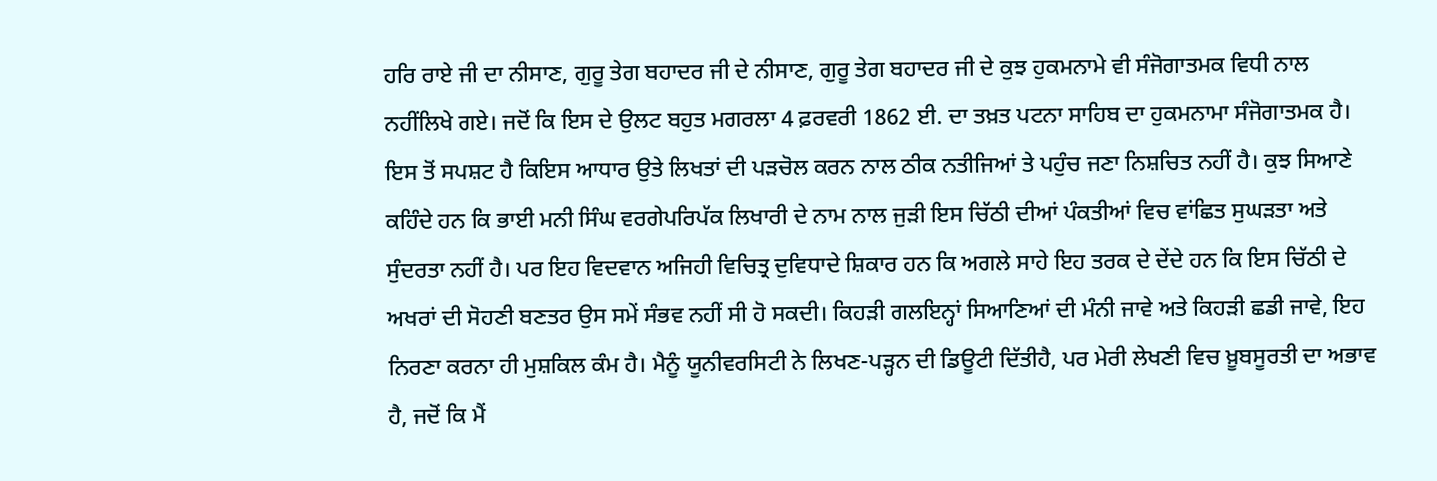ਹਰਿ ਰਾਏ ਜੀ ਦਾ ਨੀਸਾਣ, ਗੁਰੂ ਤੇਗ ਬਹਾਦਰ ਜੀ ਦੇ ਨੀਸਾਣ, ਗੁਰੂ ਤੇਗ ਬਹਾਦਰ ਜੀ ਦੇ ਕੁਝ ਹੁਕਮਨਾਮੇ ਵੀ ਸੰਜੋਗਾਤਮਕ ਵਿਧੀ ਨਾਲ ਨਹੀਂਲਿਖੇ ਗਏ। ਜਦੋਂ ਕਿ ਇਸ ਦੇ ਉਲਟ ਬਹੁਤ ਮਗਰਲਾ 4 ਫ਼ਰਵਰੀ 1862 ਈ. ਦਾ ਤਖ਼ਤ ਪਟਨਾ ਸਾਹਿਬ ਦਾ ਹੁਕਮਨਾਮਾ ਸੰਜੋਗਾਤਮਕ ਹੈ। ਇਸ ਤੋਂ ਸਪਸ਼ਟ ਹੈ ਕਿਇਸ ਆਧਾਰ ਉਤੇ ਲਿਖਤਾਂ ਦੀ ਪੜਚੋਲ ਕਰਨ ਨਾਲ ਠੀਕ ਨਤੀਜਿਆਂ ਤੇ ਪਹੁੰਚ ਜਣਾ ਨਿਸ਼ਚਿਤ ਨਹੀਂ ਹੈ। ਕੁਝ ਸਿਆਣੇ ਕਹਿੰਦੇ ਹਨ ਕਿ ਭਾਈ ਮਨੀ ਸਿੰਘ ਵਰਗੇਪਰਿਪੱਕ ਲਿਖਾਰੀ ਦੇ ਨਾਮ ਨਾਲ ਜੁੜੀ ਇਸ ਚਿੱਠੀ ਦੀਆਂ ਪੰਕਤੀਆਂ ਵਿਚ ਵਾਂਛਿਤ ਸੁਘੜਤਾ ਅਤੇ ਸੁੰਦਰਤਾ ਨਹੀਂ ਹੈ। ਪਰ ਇਹ ਵਿਦਵਾਨ ਅਜਿਹੀ ਵਿਚਿਤ੍ਰ ਦੁਵਿਧਾਦੇ ਸ਼ਿਕਾਰ ਹਨ ਕਿ ਅਗਲੇ ਸਾਹੇ ਇਹ ਤਰਕ ਦੇ ਦੇਂਦੇ ਹਨ ਕਿ ਇਸ ਚਿੱਠੀ ਦੇ ਅਖਰਾਂ ਦੀ ਸੋਹਣੀ ਬਣਤਰ ਉਸ ਸਮੇਂ ਸੰਭਵ ਨਹੀਂ ਸੀ ਹੋ ਸਕਦੀ। ਕਿਹੜੀ ਗਲਇਨ੍ਹਾਂ ਸਿਆਣਿਆਂ ਦੀ ਮੰਨੀ ਜਾਵੇ ਅਤੇ ਕਿਹੜੀ ਛਡੀ ਜਾਵੇ, ਇਹ ਨਿਰਣਾ ਕਰਨਾ ਹੀ ਮੁਸ਼ਕਿਲ ਕੰਮ ਹੈ। ਮੈਨੂੰ ਯੂਨੀਵਰਸਿਟੀ ਨੇ ਲਿਖਣ-ਪੜ੍ਹਨ ਦੀ ਡਿਊਟੀ ਦਿੱਤੀਹੈ, ਪਰ ਮੇਰੀ ਲੇਖਣੀ ਵਿਚ ਖ਼ੂਬਸੂਰਤੀ ਦਾ ਅਭਾਵ ਹੈ, ਜਦੋਂ ਕਿ ਮੈਂ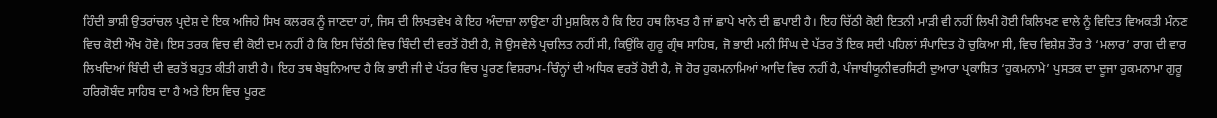ਹਿੰਦੀ ਭਾਸ਼ੀ ਉਤਰਾਂਚਲ ਪ੍ਰਦੇਸ਼ ਦੇ ਇਕ ਅਜਿਹੇ ਸਿਖ ਕਲਰਕ ਨੂੰ ਜਾਣਦਾ ਹਾਂ, ਜਿਸ ਦੀ ਲਿਖਤਵੇਖ ਕੇ ਇਹ ਅੰਦਾਜ਼ਾ ਲਾਉਣਾ ਹੀ ਮੁਸ਼ਕਿਲ ਹੈ ਕਿ ਇਹ ਹਥ ਲਿਖਤ ਹੈ ਜਾਂ ਛਾਪੇ ਖਾਨੇ ਦੀ ਛਪਾਈ ਹੈ। ਇਹ ਚਿੱਠੀ ਕੋਈ ਇਤਨੀ ਮਾੜੀ ਵੀ ਨਹੀਂ ਲਿਖੀ ਹੋਈ ਕਿਲਿਖਣ ਵਾਲੇ ਨੂੰ ਵਿਦਿਤ ਵਿਅਕਤੀ ਮੰਨਣ ਵਿਚ ਕੋਈ ਔਖ ਹੋਵੇ। ਇਸ ਤਰਕ ਵਿਚ ਵੀ ਕੋਈ ਦਮ ਨਹੀਂ ਹੈ ਕਿ ਇਸ ਚਿੱਠੀ ਵਿਚ ਬਿੰਦੀ ਦੀ ਵਰਤੋਂ ਹੋਈ ਹੈ, ਜੋ ਉਸਵੇਲੇ ਪ੍ਰਚਲਿਤ ਨਹੀਂ ਸੀ, ਕਿਉਂਕਿ ਗੁਰੂ ਗ੍ਰੰਥ ਸਾਹਿਬ, ਜੋ ਭਾਈ ਮਨੀ ਸਿੰਘ ਦੇ ਪੱਤਰ ਤੋਂ ਇਕ ਸਦੀ ਪਹਿਲਾਂ ਸੰਪਾਦਿਤ ਹੋ ਚੁਕਿਆ ਸੀ, ਵਿਚ ਵਿਸ਼ੇਸ਼ ਤੌਰ ਤੇ ‘ਮਲਾਰ’ ਰਾਗ ਦੀ ਵਾਰ ਲਿਖਦਿਆਂ ਬਿੰਦੀ ਦੀ ਵਰਤੋਂ ਬਹੁਤ ਕੀਤੀ ਗਈ ਹੈ। ਇਹ ਤਥ ਬੇਬੁਨਿਆਦ ਹੈ ਕਿ ਭਾਈ ਜੀ ਦੇ ਪੱਤਰ ਵਿਚ ਪੂਰਣ ਵਿਸ਼ਰਾਮ-ਚਿੰਨ੍ਹਾਂ ਦੀ ਅਧਿਕ ਵਰਤੋਂ ਹੋਈ ਹੈ, ਜੋ ਹੋਰ ਹੁਕਮਨਾਮਿਆਂ ਆਦਿ ਵਿਚ ਨਹੀਂ ਹੈ, ਪੰਜਾਬੀਯੂਨੀਵਰਸਿਟੀ ਦੁਆਰਾ ਪ੍ਰਕਾਸ਼ਿਤ ‘ਹੁਕਮਨਾਮੇ’ ਪੁਸਤਕ ਦਾ ਦੂਜਾ ਹੁਕਮਨਾਮਾ ਗੁਰੂ ਹਰਿਗੋਬੰਦ ਸਾਹਿਬ ਦਾ ਹੈ ਅਤੇ ਇਸ ਵਿਚ ਪੂਰਣ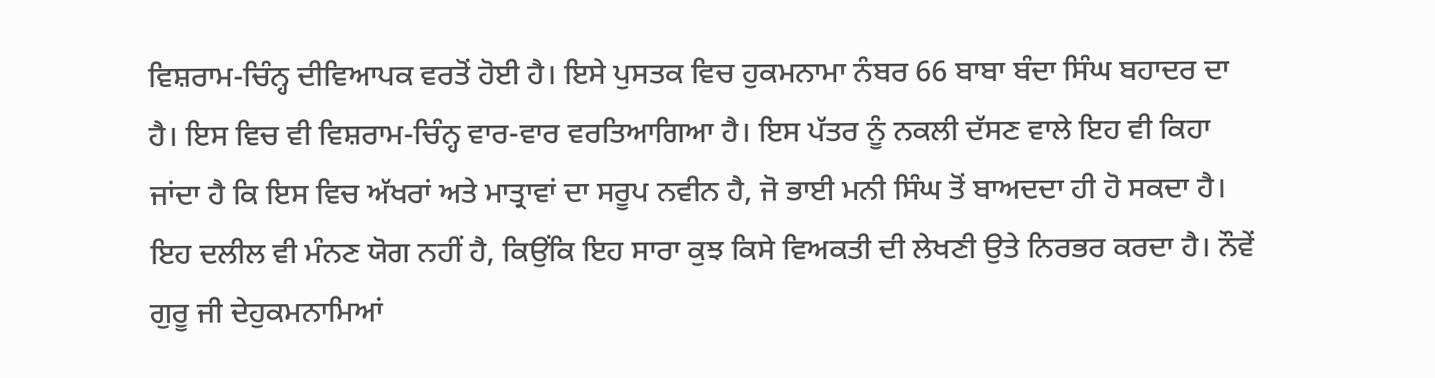ਵਿਸ਼ਰਾਮ-ਚਿੰਨ੍ਹ ਦੀਵਿਆਪਕ ਵਰਤੋਂ ਹੋਈ ਹੈ। ਇਸੇ ਪੁਸਤਕ ਵਿਚ ਹੁਕਮਨਾਮਾ ਨੰਬਰ 66 ਬਾਬਾ ਬੰਦਾ ਸਿੰਘ ਬਹਾਦਰ ਦਾ ਹੈ। ਇਸ ਵਿਚ ਵੀ ਵਿਸ਼ਰਾਮ-ਚਿੰਨ੍ਹ ਵਾਰ-ਵਾਰ ਵਰਤਿਆਗਿਆ ਹੈ। ਇਸ ਪੱਤਰ ਨੂੰ ਨਕਲੀ ਦੱਸਣ ਵਾਲੇ ਇਹ ਵੀ ਕਿਹਾ ਜਾਂਦਾ ਹੈ ਕਿ ਇਸ ਵਿਚ ਅੱਖਰਾਂ ਅਤੇ ਮਾਤ੍ਰਾਵਾਂ ਦਾ ਸਰੂਪ ਨਵੀਨ ਹੈ, ਜੋ ਭਾਈ ਮਨੀ ਸਿੰਘ ਤੋਂ ਬਾਅਦਦਾ ਹੀ ਹੋ ਸਕਦਾ ਹੈ। ਇਹ ਦਲੀਲ ਵੀ ਮੰਨਣ ਯੋਗ ਨਹੀਂ ਹੈ, ਕਿਉਂਕਿ ਇਹ ਸਾਰਾ ਕੁਝ ਕਿਸੇ ਵਿਅਕਤੀ ਦੀ ਲੇਖਣੀ ਉਤੇ ਨਿਰਭਰ ਕਰਦਾ ਹੈ। ਨੌਵੇਂ ਗੁਰੂ ਜੀ ਦੇਹੁਕਮਨਾਮਿਆਂ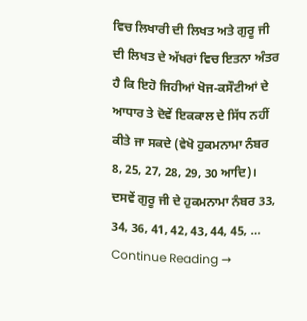ਵਿਚ ਲਿਖਾਰੀ ਦੀ ਲਿਖਤ ਅਤੇ ਗੁਰੂ ਜੀ ਦੀ ਲਿਖਤ ਦੇ ਅੱਖਰਾਂ ਵਿਚ ਇਤਨਾ ਅੰਤਰ ਹੈ ਕਿ ਇਹੋ ਜਿਹੀਆਂ ਖੋਜ-ਕਸੌਟੀਆਂ ਦੇ ਆਧਾਰ ਤੇ ਦੋਵੇਂ ਇਕਕਾਲ ਦੇ ਸਿੱਧ ਨਹੀਂ ਕੀਤੇ ਜਾ ਸਕਦੇ (ਵੇਖੋ ਹੁਕਮਨਾਮਾ ਨੰਬਰ 8, 25, 27, 28, 29, 30 ਆਦਿ)। ਦਸਵੇਂ ਗੁਰੂ ਜੀ ਦੇ ਹੁਕਮਨਾਮਾ ਨੰਬਰ 33, 34, 36, 41, 42, 43, 44, 45, … Continue Reading →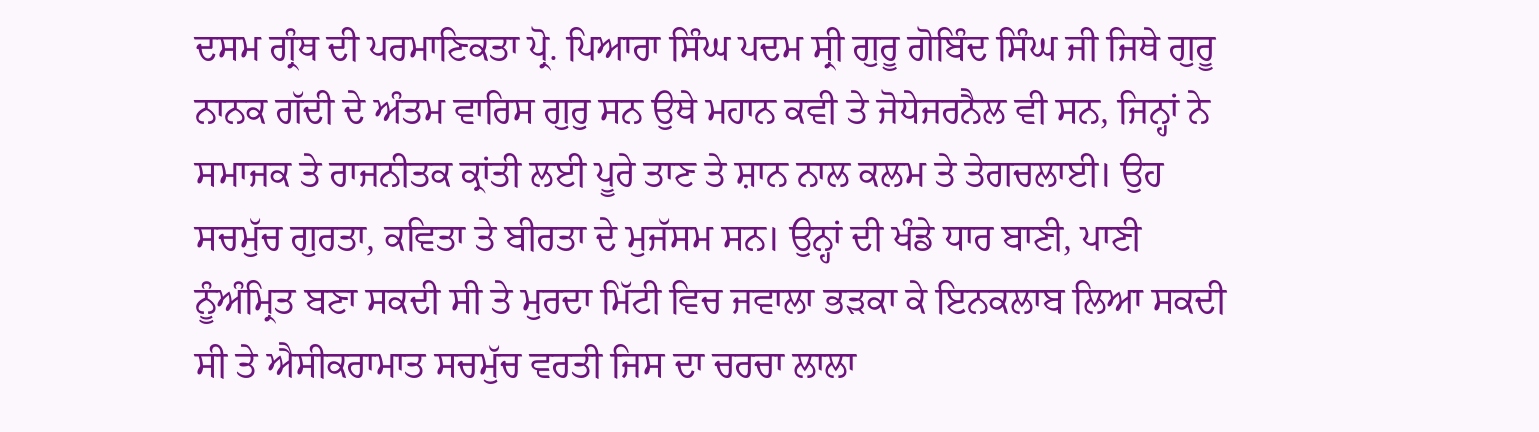ਦਸਮ ਗ੍ਰੰਥ ਦੀ ਪਰਮਾਣਿਕਤਾ ਪ੍ਰੋ. ਪਿਆਰਾ ਸਿੰਘ ਪਦਮ ਸ੍ਰੀ ਗੁਰੂ ਗੋਬਿੰਦ ਸਿੰਘ ਜੀ ਜਿਥੇ ਗੁਰੂ ਨਾਨਕ ਗੱਦੀ ਦੇ ਅੰਤਮ ਵਾਰਿਸ ਗੁਰੁ ਸਨ ਉਥੇ ਮਹਾਨ ਕਵੀ ਤੇ ਜੋਧੇਜਰਨੈਲ ਵੀ ਸਨ, ਜਿਨ੍ਹਾਂ ਨੇ ਸਮਾਜਕ ਤੇ ਰਾਜਨੀਤਕ ਕ੍ਰਾਂਤੀ ਲਈ ਪੂਰੇ ਤਾਣ ਤੇ ਸ਼ਾਨ ਨਾਲ ਕਲਮ ਤੇ ਤੇਗਚਲਾਈ। ਉਹ ਸਚਮੁੱਚ ਗੁਰਤਾ, ਕਵਿਤਾ ਤੇ ਬੀਰਤਾ ਦੇ ਮੁਜੱਸਮ ਸਨ। ਉਨ੍ਹਾਂ ਦੀ ਖੰਡੇ ਧਾਰ ਬਾਣੀ, ਪਾਣੀ ਨੂੰਅੰਮ੍ਰਿਤ ਬਣਾ ਸਕਦੀ ਸੀ ਤੇ ਮੁਰਦਾ ਮਿੱਟੀ ਵਿਚ ਜਵਾਲਾ ਭੜਕਾ ਕੇ ਇਨਕਲਾਬ ਲਿਆ ਸਕਦੀ ਸੀ ਤੇ ਐਸੀਕਰਾਮਾਤ ਸਚਮੁੱਚ ਵਰਤੀ ਜਿਸ ਦਾ ਚਰਚਾ ਲਾਲਾ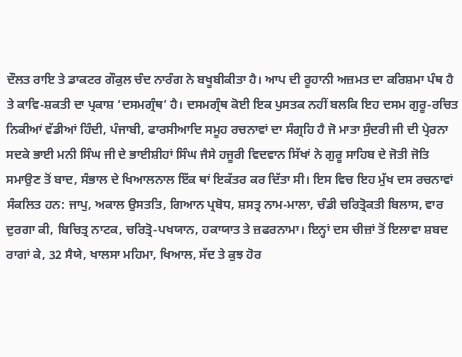ਦੌਲਤ ਰਾਇ ਤੇ ਡਾਕਟਰ ਗੌਕੁਲ ਚੰਦ ਨਾਰੰਗ ਨੇ ਬਖੂਬੀਕੀਤਾ ਹੈ। ਆਪ ਦੀ ਰੂਹਾਨੀ ਅਜ਼ਮਤ ਦਾ ਕਰਿਸ਼ਮਾ ਪੰਥ ਹੈ ਤੇ ਕਾਵਿ-ਸ਼ਕਤੀ ਦਾ ਪ੍ਰਕਾਸ਼ ‘ਦਸਮਗ੍ਰੰਥ’ ਹੈ। ਦਸਮਗ੍ਰੰਥ ਕੋਈ ਇਕ ਪੁਸਤਕ ਨਹੀਂ ਬਲਕਿ ਇਹ ਦਸਮ ਗੁਰੂ-ਰਚਿਤ ਨਿਕੀਆਂ ਵੱਡੀਆਂ ਹਿੰਦੀ, ਪੰਜਾਬੀ, ਫਾਰਸੀਆਦਿ ਸਮੂਹ ਰਚਨਾਵਾਂ ਦਾ ਸੰਗ੍ਰਹਿ ਹੈ ਜੋ ਮਾਤਾ ਸੁੰਦਰੀ ਜੀ ਦੀ ਪ੍ਰੇਰਨਾ ਸਦਕੇ ਭਾਈ ਮਨੀ ਸਿੰਘ ਜੀ ਦੇ ਭਾਈਸ਼ੀਹਾਂ ਸਿੰਘ ਜੈਸੇ ਹਜੂਰੀ ਵਿਦਵਾਨ ਸਿੱਖਾਂ ਨੇ ਗੁਰੂ ਸਾਹਿਬ ਦੇ ਜੋਤੀ ਜੋਤਿ ਸਮਾਉਣ ਤੋਂ ਬਾਦ, ਸੰਭਾਲ ਦੇ ਖਿਆਲਨਾਲ ਇੱਕ ਥਾਂ ਇਕੱਤਰ ਕਰ ਦਿੱਤਾ ਸੀ। ਇਸ ਵਿਚ ਇਹ ਮੁੱਖ ਦਸ ਰਚਨਾਵਾਂ ਸੰਕਲਿਤ ਹਨ: ਜਾਪੁ, ਅਕਾਲ ਉਸਤਤਿ, ਗਿਆਨ ਪ੍ਰਬੋਧ, ਸ਼ਸਤ੍ਰ ਨਾਮ-ਮਾਲਾ, ਚੰਡੀ ਚਰਿਤ੍ਰੋਕਤੀ ਬਿਲਾਸ, ਵਾਰ ਦੁਰਗਾ ਕੀ, ਬਿਚਿਤ੍ਰ ਨਾਟਕ, ਚਰਿਤ੍ਰੋ-ਪਖਯਾਨ, ਹਕਾਯਾਤ ਤੇ ਜ਼ਫਰਨਾਮਾ। ਇਨ੍ਹਾਂ ਦਸ ਚੀਜ਼ਾਂ ਤੋਂ ਇਲਾਵਾ ਸ਼ਬਦ ਰਾਗਾਂ ਕੇ, 32 ਸੈਯੇ, ਖਾਲਸਾ ਮਹਿਮਾ, ਖਿਆਲ, ਸੱਦ ਤੇ ਕੁਝ ਹੋਰ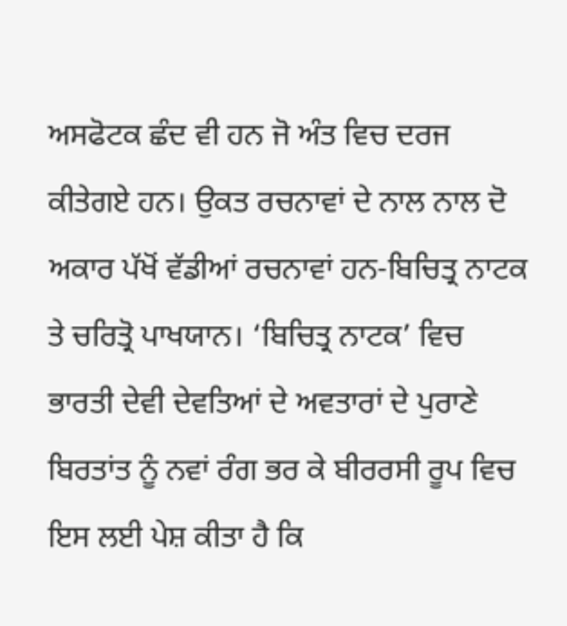ਅਸਫੋਟਕ ਛੰਦ ਵੀ ਹਨ ਜੋ ਅੰਤ ਵਿਚ ਦਰਜ ਕੀਤੇਗਏ ਹਨ। ਉਕਤ ਰਚਨਾਵਾਂ ਦੇ ਨਾਲ ਨਾਲ ਦੋ ਅਕਾਰ ਪੱਖੋਂ ਵੱਡੀਆਂ ਰਚਨਾਵਾਂ ਹਨ-ਬਿਚਿਤ੍ਰ ਨਾਟਕ ਤੇ ਚਰਿਤ੍ਰੋ ਪਾਖਯਾਨ। ‘ਬਿਚਿਤ੍ਰ ਨਾਟਕ’ ਵਿਚ ਭਾਰਤੀ ਦੇਵੀ ਦੇਵਤਿਆਂ ਦੇ ਅਵਤਾਰਾਂ ਦੇ ਪੁਰਾਣੇ ਬਿਰਤਾਂਤ ਨੂੰ ਨਵਾਂ ਰੰਗ ਭਰ ਕੇ ਬੀਰਰਸੀ ਰੂਪ ਵਿਚ ਇਸ ਲਈ ਪੇਸ਼ ਕੀਤਾ ਹੈ ਕਿ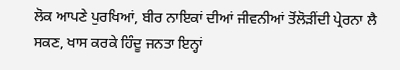ਲੋਕ ਆਪਣੇ ਪੁਰਖਿਆਂ, ਬੀਰ ਨਾਇਕਾਂ ਦੀਆਂ ਜੀਵਨੀਆਂ ਤੋਂਲੋੜੀਂਦੀ ਪ੍ਰੇਰਨਾ ਲੈ ਸਕਣ, ਖਾਸ ਕਰਕੇ ਹਿੰਦੂ ਜਨਤਾ ਇਨ੍ਹਾਂ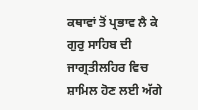ਕਥਾਵਾਂ ਤੋਂ ਪ੍ਰਭਾਵ ਲੈ ਕੇ ਗੁਰੁ ਸਾਹਿਬ ਦੀ ਜਾਗ੍ਰਤੀਲਹਿਰ ਵਿਚ ਸ਼ਾਮਿਲ ਹੋਣ ਲਈ ਅੱਗੇ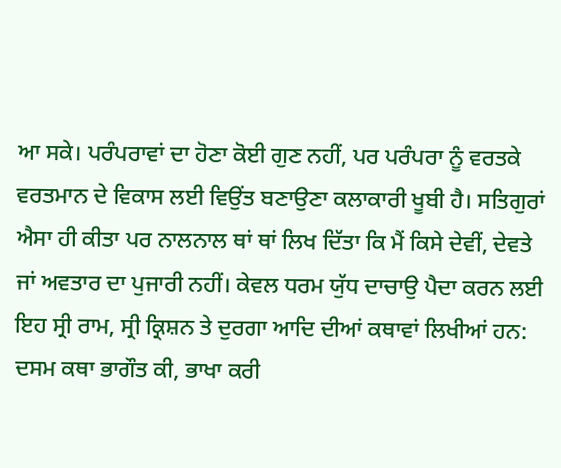ਆ ਸਕੇ। ਪਰੰਪਰਾਵਾਂ ਦਾ ਹੋਣਾ ਕੋਈ ਗੁਣ ਨਹੀਂ, ਪਰ ਪਰੰਪਰਾ ਨੂੰ ਵਰਤਕੇ ਵਰਤਮਾਨ ਦੇ ਵਿਕਾਸ ਲਈ ਵਿਉਂਤ ਬਣਾਉਣਾ ਕਲਾਕਾਰੀ ਖੂਬੀ ਹੈ। ਸਤਿਗੁਰਾਂ ਐਸਾ ਹੀ ਕੀਤਾ ਪਰ ਨਾਲਨਾਲ ਥਾਂ ਥਾਂ ਲਿਖ ਦਿੱਤਾ ਕਿ ਮੈਂ ਕਿਸੇ ਦੇਵੀਂ, ਦੇਵਤੇ ਜਾਂ ਅਵਤਾਰ ਦਾ ਪੁਜਾਰੀ ਨਹੀਂ। ਕੇਵਲ ਧਰਮ ਯੁੱਧ ਦਾਚਾਉ ਪੈਦਾ ਕਰਨ ਲਈ ਇਹ ਸ੍ਰੀ ਰਾਮ, ਸ੍ਰੀ ਕ੍ਰਿਸ਼ਨ ਤੇ ਦੁਰਗਾ ਆਦਿ ਦੀਆਂ ਕਥਾਵਾਂ ਲਿਖੀਆਂ ਹਨ: ਦਸਮ ਕਥਾ ਭਾਗੌਤ ਕੀ, ਭਾਖਾ ਕਰੀ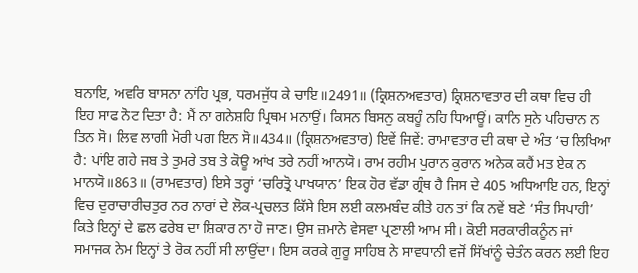ਬਨਾਇ, ਅਵਰਿ ਬਾਸਨਾ ਨਾਂਹਿ ਪ੍ਰਭ, ਧਰਮਜੁੱਧ ਕੇ ਚਾਇ॥2491॥ (ਕ੍ਰਿਸ਼ਨਅਵਤਾਰ) ਕ੍ਰਿਸ਼ਨਾਵਤਾਰ ਦੀ ਕਥਾ ਵਿਚ ਹੀ ਇਹ ਸਾਫ ਨੋਟ ਦਿਤਾ ਹੈ: ਮੈਂ ਨਾ ਗਨੇਸ਼ਹਿ ਪ੍ਰਿਥਮ ਮਨਾਉਂ। ਕਿਸਨ ਬਿਸਨੁ ਕਬਹੂੰ ਨਹਿ ਧਿਆਊਂ। ਕਾਨਿ ਸੁਨੇ ਪਹਿਚਾਨ ਨ ਤਿਨ ਸੋ। ਲਿਵ ਲਾਗੀ ਮੋਰੀ ਪਗ ਇਨ ਸੋ॥434॥ (ਕ੍ਰਿਸ਼ਨਅਵਤਾਰ) ਇਵੇਂ ਜਿਵੇਂ: ਰਾਮਾਵਤਾਰ ਦੀ ਕਥਾ ਦੇ ਅੰਤ ‘ਚ ਲਿਖਿਆ ਹੈ: ਪਾਂਇ ਗਹੇ ਜਬ ਤੇ ਤੁਮਰੇ ਤਬ ਤੇ ਕੋਊ ਆਂਖ ਤਰੇ ਨਹੀਂ ਆਨਯੋ। ਰਾਮ ਰਹੀਮ ਪੁਰਾਨ ਕੁਰਾਨ ਅਨੇਕ ਕਹੈਂ ਮਤ ਏਕ ਨ ਮਾਨਯੋ॥863॥ (ਰਾਮਵਤਾਰ) ਇਸੇ ਤਰ੍ਹਾਂ ‘ਚਰਿਤ੍ਰੋ ਪਾਖਯਾਨ’ ਇਕ ਹੋਰ ਵੱਡਾ ਗ੍ਰੰਥ ਹੈ ਜਿਸ ਦੇ 405 ਅਧਿਆਇ ਹਨ, ਇਨ੍ਹਾਂ ਵਿਚ ਦੁਰਾਚਾਰੀਚਤੁਰ ਨਰ ਨਾਰਾਂ ਦੇ ਲੋਕ-ਪ੍ਰਚਲਤ ਕਿੱਸੇ ਇਸ ਲਈ ਕਲਮਬੰਦ ਕੀਤੇ ਹਨ ਤਾਂ ਕਿ ਨਵੇਂ ਬਣੇ ‘ਸੰਤ ਸਿਪਾਹੀ’ ਕਿਤੇ ਇਨ੍ਹਾਂ ਦੇ ਛਲ ਫਰੇਬ ਦਾ ਸ਼ਿਕਾਰ ਨਾ ਹੋ ਜਾਣ। ਉਸ ਜ਼ਮਾਨੇ ਵੇਸਵਾ ਪ੍ਰਣਾਲੀ ਆਮ ਸੀ। ਕੋਈ ਸਰਕਾਰੀਕਨੂੰਨ ਜਾਂ ਸਮਾਜਕ ਨੇਮ ਇਨ੍ਹਾਂ ਤੇ ਰੋਕ ਨਹੀਂ ਸੀ ਲਾਉਂਦਾ। ਇਸ ਕਰਕੇ ਗੁਰੂ ਸਾਹਿਬ ਨੇ ਸਾਵਧਾਨੀ ਵਜੋਂ ਸਿੱਖਾਂਨੂੰ ਚੇਤੰਨ ਕਰਨ ਲਈ ਇਹ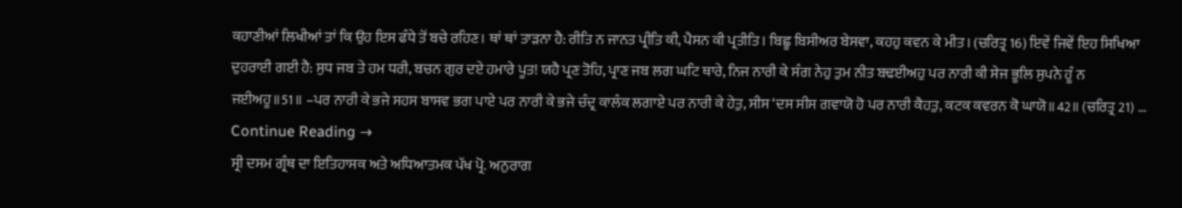ਕਹਾਣੀਆਂ ਲਿਖੀਆਂ ਤਾਂ ਕਿ ਉਹ ਇਸ ਫੰਧੇ ਤੋਂ ਬਚੇ ਰਹਿਣ। ਥਾਂ ਥਾਂ ਤਾੜਨਾ ਹੈ: ਰੀਤਿ ਨ ਜਾਨਤ ਪ੍ਰੀਤਿ ਕੀ, ਪੈਸਨ ਕੀ ਪ੍ਰਤੀਤਿ। ਬਿਛੂ ਬਿਸੀਅਰ ਬੇਸਵਾ, ਕਹਹੁ ਕਵਨ ਕੇ ਮੀਤ। (ਚਰਿਤ੍ਰ 16) ਇਵੇਂ ਜਿਵੇਂ ਇਹ ਸਿਖਿਆ ਦੁਹਰਾਈ ਗਈ ਹੈ: ਸੁਧ ਜਬ ਤੇ ਹਮ ਧਰੀ, ਬਚਨ ਗੁਰ ਦਏ ਹਮਾਰੇ ਪੂਤ! ਯਹੈ ਪ੍ਰਣ ਤੋਹਿ, ਪ੍ਰਾਣ ਜਬ ਲਗ ਘਟਿ ਥਾਰੇ, ਨਿਜ ਨਾਰੀ ਕੇ ਸੰਗ ਨੇਹੁ ਤੁਮ ਨੀਤ ਬਢਈਅਹੁ ਪਰ ਨਾਰੀ ਕੀ ਸੇਜ ਭੂਲਿ ਸੁਪਨੇ ਹੂੰ ਨ ਜਈਅਹੂ॥51॥ –ਪਰ ਨਾਰੀ ਕੇ ਭਜੇ ਸਹਸ ਬਾਸਵ ਭਗ ਪਾਏ ਪਰ ਨਾਰੀ ਕੇ ਭਜੇ ਚੰਦ੍ਰ ਕਾਲੰਕ ਲਗਾਏ ਪਰ ਨਾਰੀ ਕੇ ਹੇਤੁ, ਸੀਸ ‘ਦਸ ਸੀਸ ਗਵਾਯੋ ਹੋ ਪਰ ਨਾਰੀ ਕੈਹਤੁ, ਕਟਕ ਕਵਰਨ ਕੋ ਘਾਯੋ॥42॥ (ਚਰਿਤ੍ਰ 21) … Continue Reading →
ਸ੍ਰੀ ਦਸਮ ਗ੍ਰੰਥ ਦਾ ਇਤਿਹਾਸਕ ਅਤੇ ਅਧਿਆਤਮਕ ਪੱਖ ਪ੍ਰੋ. ਅਨੁਰਾਗ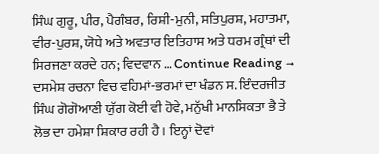ਸਿੰਘ ਗੁਰੂ, ਪੀਰ, ਪੈਗੰਬਰ, ਰਿਸ਼ੀ-ਮੁਨੀ, ਸਤਿਪੁਰਸ਼, ਮਹਾਤਮਾ, ਵੀਰ-ਪੁਰਸ਼, ਯੋਧੇ ਅਤੇ ਅਵਤਾਰ ਇਤਿਹਾਸ ਅਤੇ ਧਰਮ ਗ੍ਰੰਥਾਂ ਦੀ ਸਿਰਜਣਾ ਕਰਦੇ ਹਨ; ਵਿਦਵਾਨ … Continue Reading →
ਦਸਮੇਸ਼ ਰਚਨਾ ਵਿਚ ਵਹਿਮਾਂ-ਭਰਮਾਂ ਦਾ ਖੰਡਨ ਸ. ਇੰਦਰਜੀਤ ਸਿੰਘ ਗੋਗੋਆਣੀ ਯੁੱਗ ਕੋਈ ਵੀ ਹੋਵੇ, ਮਨੁੱਖੀ ਮਾਨਸਿਕਤਾ ਭੈ ਤੇ ਲੋਭ ਦਾ ਹਮੇਸ਼ਾ ਸ਼ਿਕਾਰ ਰਹੀ ਹੈ। ਇਨ੍ਹਾਂ ਦੋਵਾਂ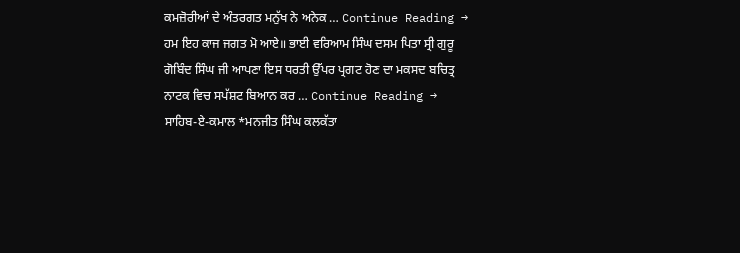ਕਮਜ਼ੋਰੀਆਂ ਦੇ ਅੰਤਰਗਤ ਮਨੁੱਖ ਨੇ ਅਨੇਕ … Continue Reading →
ਹਮ ਇਹ ਕਾਜ ਜਗਤ ਮੋ ਆਏ॥ ਭਾਈ ਵਰਿਆਮ ਸਿੰਘ ਦਸਮ ਪਿਤਾ ਸ੍ਰੀ ਗੁਰੂ ਗੋਬਿੰਦ ਸਿੰਘ ਜੀ ਆਪਣਾ ਇਸ ਧਰਤੀ ਉੱਪਰ ਪ੍ਰਗਟ ਹੋਣ ਦਾ ਮਕਸਦ ਬਚਿਤ੍ਰ ਨਾਟਕ ਵਿਚ ਸਪੱਸ਼ਟ ਬਿਆਨ ਕਰ … Continue Reading →
ਸਾਹਿਬ-ਏ-ਕਮਾਲ *ਮਨਜੀਤ ਸਿੰਘ ਕਲਕੱਤਾ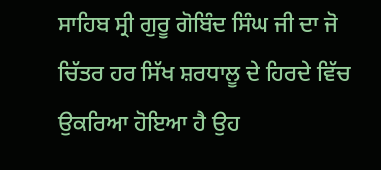ਸਾਹਿਬ ਸ੍ਰੀ ਗੁਰੂ ਗੋਬਿੰਦ ਸਿੰਘ ਜੀ ਦਾ ਜੋ ਚਿੱਤਰ ਹਰ ਸਿੱਖ ਸ਼ਰਧਾਲੂ ਦੇ ਹਿਰਦੇ ਵਿੱਚ ਉਕਰਿਆ ਹੋਇਆ ਹੈ ਉਹ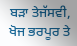ਬੜਾ ਤੇਜੱਸਵੀ, ਖੋਜ ਭਰਪੂਰ ਤੇ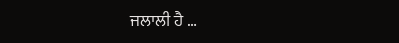ਜਲਾਲੀ ਹੈ …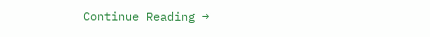Continue Reading →